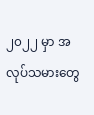၂၀၂၂ မှာ အလုပ်သမားတွေ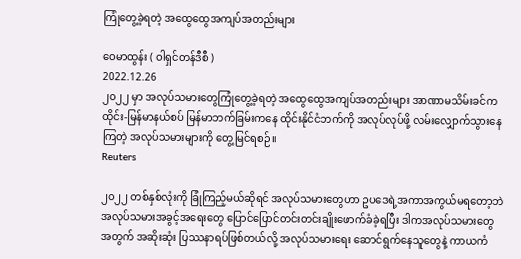ကြုံတွေ့ခဲ့ရတဲ့ အထွေထွေအကျပ်အတည်းများ

ဝေမာထွန်း ( ဝါရှင်တန်ဒီစီ )
2022.12.26
၂၀၂၂ မှာ အလုပ်သမားတွေကြုံတွေ့ခဲ့ရတဲ့ အထွေထွေအကျပ်အတည်းများ အာဏာမသိမ်းခင်က ထိုင်း-မြန်မာနယ်စပ် မြန်မာဘက်ခြမ်းကနေ ထိုင်းနိုင်ငံဘက်ကို အလုပ်လုပ်ဖို့ လမ်းလျှောက်သွားနေကြတဲ့ အလုပ်သမားများကို တွေ့မြင်ရစဉ်။
Reuters

၂၀၂၂ တစ်နှစ်လုံးကို ခြုံကြည့်မယ်ဆိုရင် အလုပ်သမားတွေဟာ ဥပဒေရဲ့အကာအကွယ်မရတော့ဘဲ အလုပ်သမားအခွင့်အရေးတွေ ပြောင်ပြောင်တင်းတင်းချိုးဖောက်ခံခဲ့ရပြီး ဒါကအလုပ်သမားတွေ အတွက် အဆိုးဆုံး ပြဿနာရပ်ဖြစ်တယ်လို့ အလုပ်သမားရေး ဆောင်ရွက်နေသူတွေနဲ့ ကာယကံ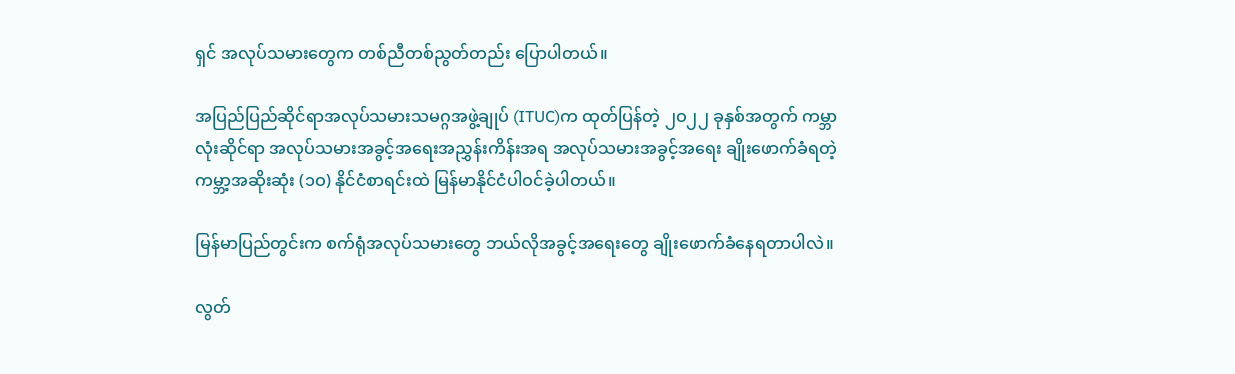ရှင် အလုပ်သမားတွေက တစ်ညီတစ်ညွတ်တည်း ပြောပါတယ်။

အပြည်ပြည်ဆိုင်ရာအလုပ်သမားသမဂ္ဂအဖွဲ့ချုပ် (ITUC)က ထုတ်ပြန်တဲ့ ၂ဝ၂၂ ခုနှစ်အတွက် ကမ္ဘာလုံးဆိုင်ရာ အလုပ်သမားအခွင့်အရေးအညွှန်းကိန်းအရ အလုပ်သမားအခွင့်အရေး ချိုးဖောက်ခံရတဲ့ ကမ္ဘာ့အဆိုးဆုံး (၁ဝ) နိုင်ငံစာရင်းထဲ မြန်မာနိုင်ငံပါဝင်ခဲ့ပါတယ်။

မြန်မာပြည်တွင်းက စက်ရုံအလုပ်သမားတွေ ဘယ်လိုအခွင့်အရေးတွေ ချိုးဖောက်ခံနေရတာပါလဲ။

လွတ်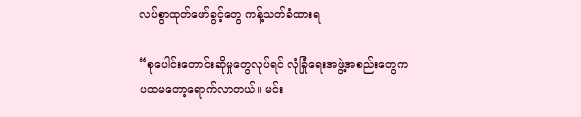လပ်စွာထုတ်ဖော်ခွင့်တွေ ကန့်သတ်ခံထားရ

“စုပေါင်းတောင်းဆိုမှုတွေလုပ်ရင် လုံခြုံရေးအဖွဲ့အစည်းတွေက ပထမတော့ရောက်လာတယ်။ မင်း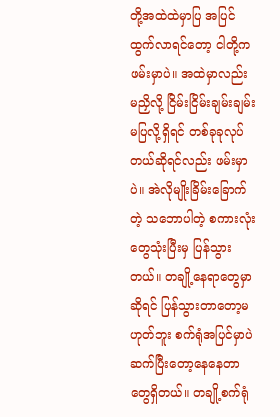တို့အထဲထဲမှာပြ အပြင်ထွက်လာရင်တော့ ငါတို့ကဖမ်းမှာပဲ။ အထဲမှာလည်း မညှိလို့ ငြိမ်းငြိမ်းချမ်းချမ်းမပြလို့ရှိရင် တစ်ခုခုလုပ်တယ်ဆိုရင်လည်း ဖမ်းမှာပဲ။ အဲလိုမျိုးခြိမ်းခြောက်တဲ့ သဘောပါတဲ့ စကားလုံးတွေသုံးပြီးမှ ပြန်သွားတယ်။ တချို့နေရာတွေမှာဆိုရင် ပြန်သွားတာတော့မဟုတ်ဘူး စက်ရုံအပြင်မှာပဲ ဆက်ပြီးတော့နေနေတာတွေရှိတယ်။ တချို့စက်ရုံ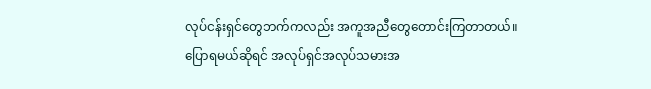လုပ်ငန်းရှင်တွေဘက်ကလည်း အကူအညီတွေတောင်းကြတာတယ်။ ပြောရမယ်ဆိုရင် အလုပ်ရှင်အလုပ်သမားအ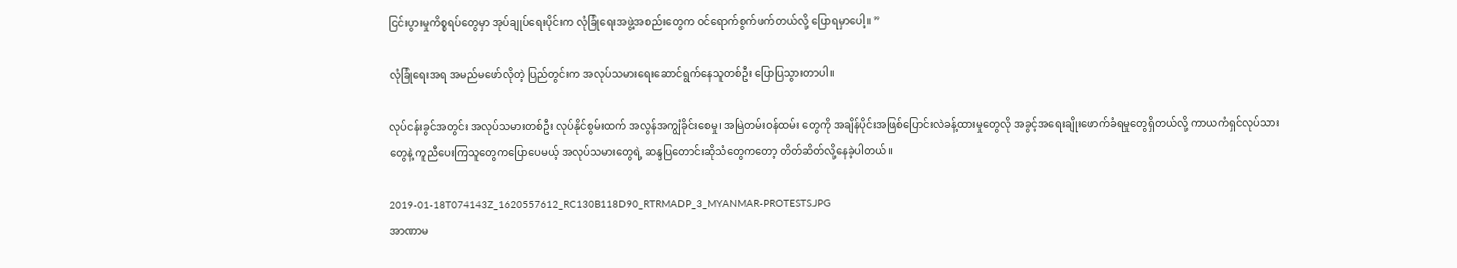ငြင်းပွားမှုကိစ္စရပ်တွေမှာ အုပ်ချုပ်ရေးပိုင်းက လုံခြုံရေးအဖွဲ့အစည်းတွေက ဝင်ရောက်စွက်ဖက်တယ်လို့ ပြောရမှာပေါ့။ ”

လုံခြုံရေးအရ အမည်မဖော်လိုတဲ့ ပြည်တွင်းက အလုပ်သမားရေးဆောင်ရွက်နေသူတစ်ဦး ပြောပြသွားတာပါ။

လုပ်ငန်းခွင်အတွင်း အလုပ်သမားတစ်ဦး လုပ်နိုင်စွမ်းထက် အလွန်အကျွံခိုင်းစေမှု၊ အမြဲတမ်းဝန်ထမ်း တွေကို အချိန်ပိုင်းအဖြစ်ပြောင်းလဲခန့်ထားမှုတွေလို အခွင့်အရေးချိုးဖောက်ခံရမှုတွေရှိတယ်လို့ ကာယကံရှင်လုပ်သားတွေနဲ့ ကူညီပေးကြသူတွေကပြောပေမယ့် အလုပ်သမားတွေရဲ့ ဆန္ဒပြတောင်းဆိုသံတွေကတော့ တိတ်ဆိတ်လို့နေခဲ့ပါတယ်။

2019-01-18T074143Z_1620557612_RC130B118D90_RTRMADP_3_MYANMAR-PROTESTS.JPG
အာဏာမ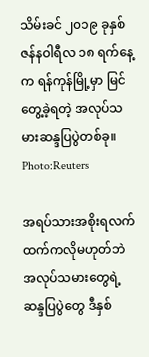သိမ်းခင် ၂၀၁၉ ခုနှစ် ဇန်နဝါရီလ ၁၈ ရက်နေ့က ရန်ကုန်မြို့မှာ မြင်တွေ့ခဲ့ရတဲ့ အလုပ်သမားဆန္ဒပြပွဲတစ်ခု။ Photo:Reuters

အရပ်သားအစိုးရလက်ထက်ကလိုမဟုတ်ဘဲ အလုပ်သမားတွေရဲ့ ဆန္ဒပြပွဲတွေ ဒီနှစ်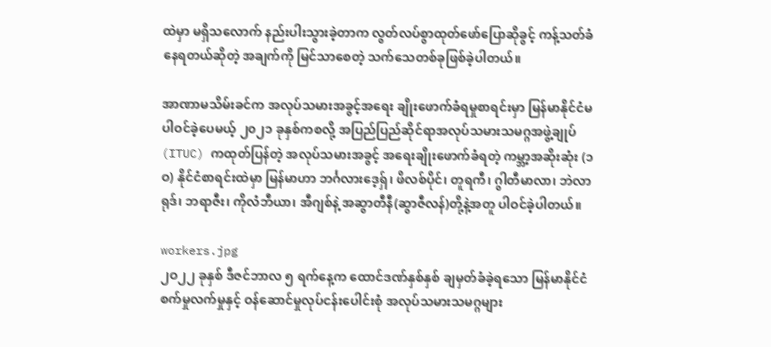ထဲမှာ မရှိသလောက် နည်းပါးသွားခဲ့တာက လွတ်လပ်စွာထုတ်ဖော်ပြောဆိုခွင့် ကန့်သတ်ခံနေရတယ်ဆိုတဲ့ အချက်ကို မြင်သာစေတဲ့ သက်သေတစ်ခုဖြစ်ခဲ့ပါတယ်။

အာဏာမသိမ်းခင်က အလုပ်သမားအခွင့်အရေး ချိုးဖောက်ခံရမှုစာရင်းမှာ မြန်မာနိုင်ငံမပါဝင်ခဲ့ပေမယ့် ၂၀၂၁ ခုနှစ်ကစလို့ အပြည်ပြည်ဆိုင်ရာအလုပ်သမားသမဂ္ဂအဖွဲ့ချုပ် (ITUC) ကထုတ်ပြန်တဲ့ အလုပ်သမားအခွင့် အရေးချိုးဖောက်ခံရတဲ့ ကမ္ဘာ့အဆိုးဆုံး (၁ဝ) နိုင်ငံစာရင်းထဲမှာ မြန်မာဟာ ဘင်္ဂလားဒေ့ရှ်၊ ဖိလစ်ပိုင်၊ တူရကီ၊ ဂွါတီမာလာ၊ ဘဲလာရုဒ်၊ ဘရာဇီး၊ ကိုလံဘီယာ၊ အီဂျစ်နဲ့ အဆွာတီနီ(ဆွာဇီလန်)တို့နဲ့အတူ ပါဝင်ခဲ့ပါတယ်။

workers.jpg
၂ဝ၂၂ ခုနှစ် ဒီဇင်ဘာလ ၅ ရက်နေ့က ထောင်ဒဏ်နှစ်နှစ် ချမှတ်ခံခဲ့ရသော မြန်မာနိုင်ငံ စက်မှုလက်မှုနှင့် ဝန်ဆောင်မှုလုပ်ငန်းပေါင်းစုံ အလုပ်သမားသမဂ္ဂများ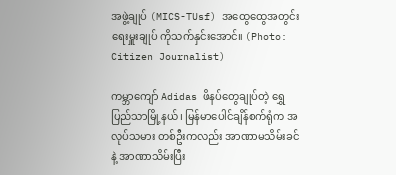အဖွဲ့ချုပ် (MICS-TUsf) အထွေထွေအတွင်းရေးမှူးချုပ် ကိုသက်နှင်းအောင်။ (Photo: Citizen Journalist)

ကမ္ဘာကျော် Adidas ဖိနပ်တွေချုပ်တဲ့ ရွှေပြည်သာမြို့နယ်၊ မြန်မာပေါင်ချိန်စက်ရုံက အလုပ်သမား တစ်ဦးကလည်း အာဏာမသိမ်းခင်နဲ့ အာဏာသိမ်းပြီး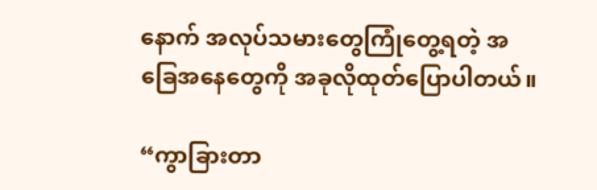နောက် အလုပ်သမားတွေကြုံတွေ့ရတဲ့ အခြေအနေတွေကို အခုလိုထုတ်ပြောပါတယ်။

“ကွာခြားတာ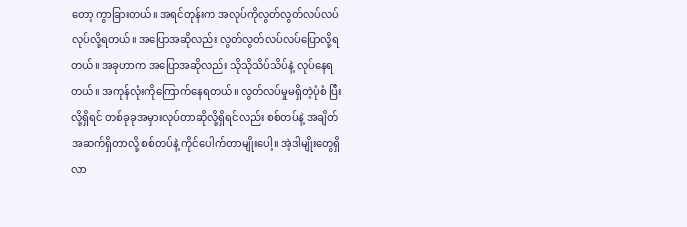တော့ ကွာခြားတယ်။ အရင်တုန်းက အလုပ်ကိုလွတ်လွတ်လပ်လပ်လုပ်လို့ရတယ်။ အပြောအဆိုလည်း လွတ်လွတ်လပ်လပ်ပြောလို့ရတယ်။ အခုဟာက အပြောအဆိုလည်း သိုသိုသိပ်သိပ်နဲ့ လုပ်နေရတယ်။ အကုန်လုံးကိုကြောက်နေရတယ်။ လွတ်လပ်မှုမရှိတဲ့ပုံစံ ပြီးလို့ရှိရင် တစ်ခုခုအမှားလုပ်တာဆိုလို့ရှိရင်လည်း စစ်တပ်နဲ့ အချိတ်အဆက်ရှိတာလို့ စစ်တပ်နဲ့ ကိုင်ပေါက်တာမျိုးပေါ့။ အဲ့ဒါမျိုးတွေရှိလာ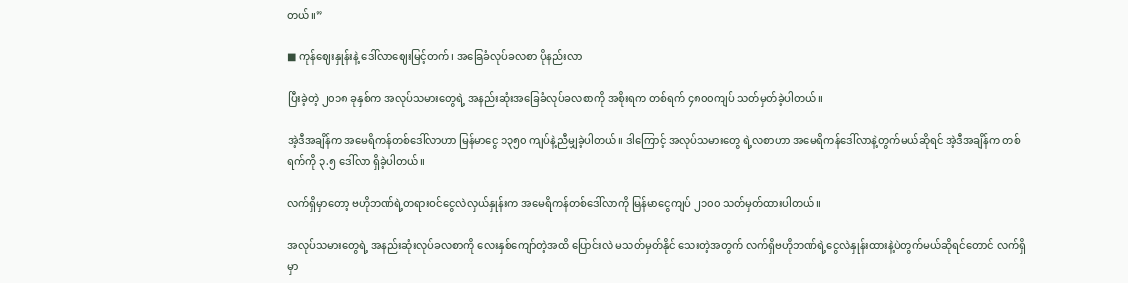တယ်။”

■ ကုန်ဈေးနှုန်းနဲ့ ဒေါ်လာဈေးမြင့်တက်၊ အခြေခံလုပ်ခလစာ ပိုနည်းလာ

ပြီးခဲ့တဲ့ ၂၀၁၈ ခုနှစ်က အလုပ်သမားတွေရဲ့ အနည်းဆုံးအခြေခံလုပ်ခလစာကို အစိုးရက တစ်ရက် ၄၈၀၀ကျပ် သတ်မှတ်ခဲ့ပါတယ်။

အဲ့ဒီအချိန်က အမေရိကန်တစ်ဒေါ်လာဟာ မြန်မာငွေ ၁၃၅၀ ကျပ်နဲ့ညီမျှခဲ့ပါတယ်။ ဒါကြောင့် အလုပ်သမားတွေ ရဲ့လစာဟာ အမေရိကန်ဒေါ်လာနဲ့တွက်မယ်ဆိုရင် အဲ့ဒီအချိန်က တစ်ရက်ကို ၃.၅ ဒေါ်လာ ရှိခဲ့ပါတယ်။

လက်ရှိမှာတော့ ဗဟိုဘဏ်ရဲ့တရားဝင်ငွေလဲလှယ်နှုန်းက အမေရိကန်တစ်ဒေါ်လာကို မြန်မာငွေကျပ် ၂၁၀၀ သတ်မှတ်ထားပါတယ်။

အလုပ်သမားတွေရဲ့ အနည်းဆုံးလုပ်ခလစာကို လေးနှစ်ကျော်တဲ့အထိ ပြောင်းလဲ မသတ်မှတ်နိုင် သေးတဲ့အတွက် လက်ရှိဗဟိုဘဏ်ရဲ့ငွေလဲနှုန်းထားနဲ့ပဲတွက်မယ်ဆိုရင်တောင် လက်ရှိမှာ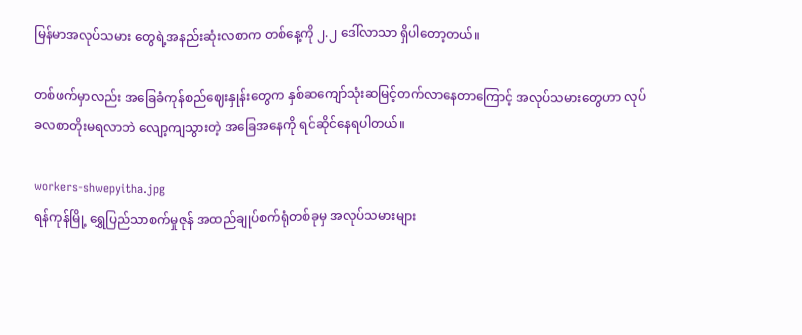မြန်မာအလုပ်သမား တွေရဲ့အနည်းဆုံးလစာက တစ်နေ့ကို ၂.၂ ဒေါ်လာသာ ရှိပါတော့တယ်။

တစ်ဖက်မှာလည်း အခြေခံကုန်စည်ဈေးနှုန်းတွေက နှစ်ဆကျော်သုံးဆမြင့်တက်လာနေတာကြောင့် အလုပ်သမားတွေဟာ လုပ်ခလစာတိုးမရလာဘဲ လျော့ကျသွားတဲ့ အခြေအနေကို ရင်ဆိုင်နေရပါတယ်။

workers-shwepyitha.jpg
ရန်ကုန်မြို့ ရွှေပြည်သာစက်မှုဇုန် အထည်ချုပ်စက်ရုံတစ်ခုမှ အလုပ်သမားများ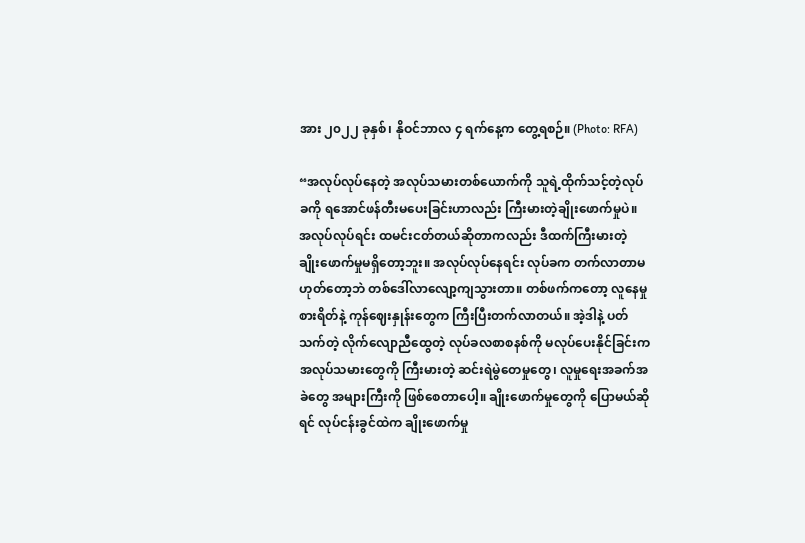အား ၂၀၂၂ ခုနှစ်၊ နိုဝင်ဘာလ ၄ ရက်နေ့က တွေ့ရစဉ်။ (Photo: RFA)

“အလုပ်လုပ်နေတဲ့ အလုပ်သမားတစ်ယောက်ကို သူရဲ့ထိုက်သင့်တဲ့လုပ်ခကို ရအောင်ဖန်တီးမပေးခြင်းဟာလည်း ကြီးမားတဲ့ချိုးဖောက်မှုပဲ။ အလုပ်လုပ်ရင်း ထမင်းငတ်တယ်ဆိုတာကလည်း ဒီထက်ကြီးမားတဲ့ ချိုးဖောက်မှုမရှိတော့ဘူး။ အလုပ်လုပ်နေရင်း လုပ်ခက တက်လာတာမဟုတ်တော့ဘဲ တစ်ဒေါ်လာလျော့ကျသွားတာ။ တစ်ဖက်ကတော့ လူနေမှုစားရိတ်နဲ့ ကုန်ဈေးနှုန်းတွေက ကြီးပြီးတက်လာတယ်။ အဲ့ဒါနဲ့ ပတ်သက်တဲ့ လိုက်လျောညီထွေတဲ့ လုပ်ခလစာစနစ်ကို မလုပ်ပေးနိုင်ခြင်းက အလုပ်သမားတွေကို ကြီးမားတဲ့ ဆင်းရဲမွဲတေမှုတွေ၊ လူမှုရေးအခက်အခဲတွေ အများကြီးကို ဖြစ်စေတာပေါ့။ ချိုးဖောက်မှုတွေကို ပြောမယ်ဆိုရင် လုပ်ငန်းခွင်ထဲက ချိုးဖောက်မှု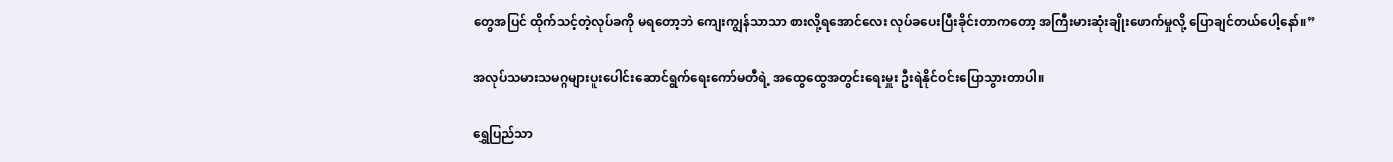တွေအပြင် ထိုက်သင့်တဲ့လုပ်ခကို မရတော့ဘဲ ကျေးကျွန်သာသာ စားလို့ရအောင်လေး လုပ်ခပေးပြီးခိုင်းတာကတော့ အကြီးမားဆုံးချိုးဖောက်မှုလို့ ပြောချင်တယ်ပေါ့နော်။”

အလုပ်သမားသမဂ္ဂများပူးပေါင်းဆောင်ရွက်ရေးကော်မတီရဲ့ အထွေထွေအတွင်းရေးမှူး ဦးရဲနိုင်ဝင်းပြောသွားတာပါ။

ရွှေပြည်သာ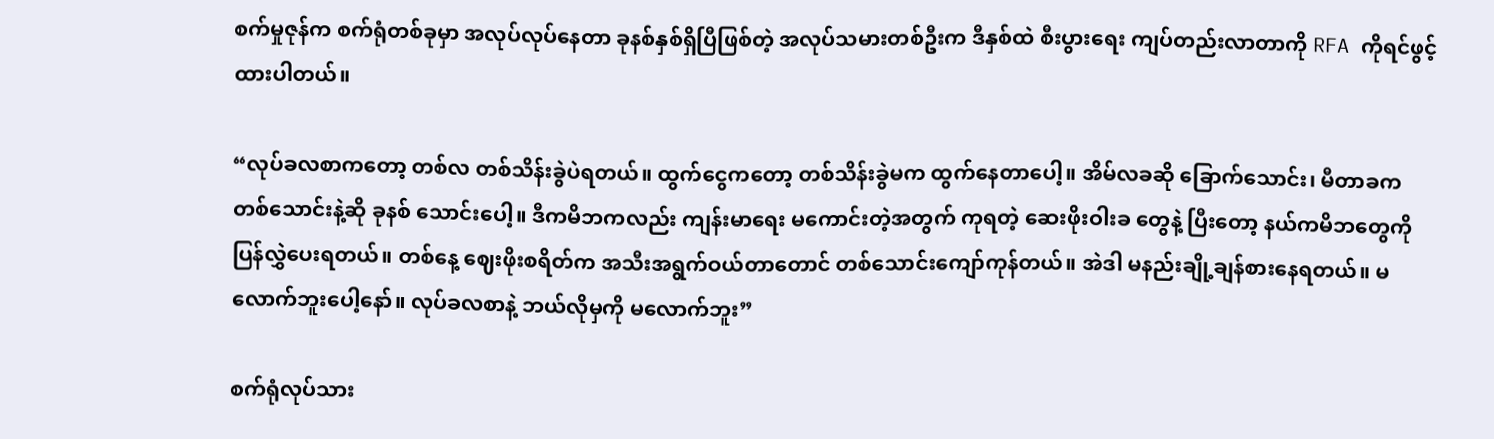စက်မှုဇုန်က စက်ရုံတစ်ခုမှာ အလုပ်လုပ်နေတာ ခုနစ်နှစ်ရှိပြီဖြစ်တဲ့ အလုပ်သမားတစ်ဦးက ဒီနှစ်ထဲ စီးပွားရေး ကျပ်တည်းလာတာကို RFA ကိုရင်ဖွင့်ထားပါတယ်။

“လုပ်ခလစာကတော့ တစ်လ တစ်သိန်းခွဲပဲရတယ်။ ထွက်ငွေကတော့ တစ်သိန်းခွဲမက ထွက်နေတာပေါ့။ အိမ်လခဆို ခြောက်သောင်း၊ မီတာခက တစ်သောင်းနဲ့ဆို ခုနစ် သောင်းပေါ့။ ဒီကမိဘကလည်း ကျန်းမာရေး မကောင်းတဲ့အတွက် ကုရတဲ့ ဆေးဖိုးဝါးခ တွေနဲ့ ပြီးတော့ နယ်ကမိဘတွေကို ပြန်လွှဲပေးရတယ်။ တစ်နေ့ ဈေးဖိုးစရိတ်က အသီးအရွက်ဝယ်တာတောင် တစ်သောင်းကျော်ကုန်တယ်။ အဲဒါ မနည်းချို့ချန်စားနေရတယ်။ မလောက်ဘူးပေါ့နော်။ လုပ်ခလစာနဲ့ ဘယ်လိုမှကို မလောက်ဘူး”

စက်ရုံလုပ်သား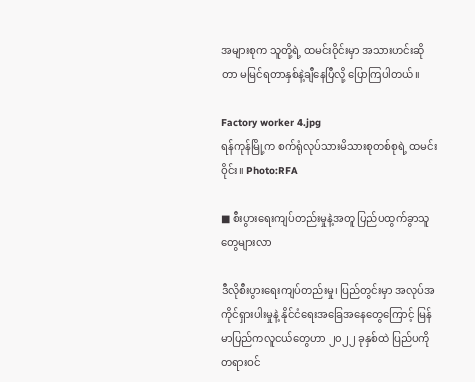အများစုက သူတို့ရဲ့ ထမင်းဝိုင်းမှာ အသားဟင်းဆိုတာ မမြင်ရတာနှစ်နဲ့ချီနေပြီလို့ ပြောကြပါတယ်။

Factory worker 4.jpg
ရန်ကုန်မြို့က စက်ရုံလုပ်သားမိသားစုတစ်စုရဲ့ ထမင်းဝိုင်း။ Photo:RFA

■ စီးပွားရေးကျပ်တည်းမှုနဲ့အတူ ပြည်ပထွက်ခွာသူတွေများလာ

ဒီလိုစီးပွားရေးကျပ်တည်းမှု၊ ပြည်တွင်းမှာ အလုပ်အကိုင်ရှားပါးမှုနဲ့ နိုင်ငံရေးအခြေအနေတွေကြောင့် မြန်မာပြည်ကလူငယ်တွေဟာ ၂၀၂၂ ခုနှစ်ထဲ ပြည်ပကို တရားဝင်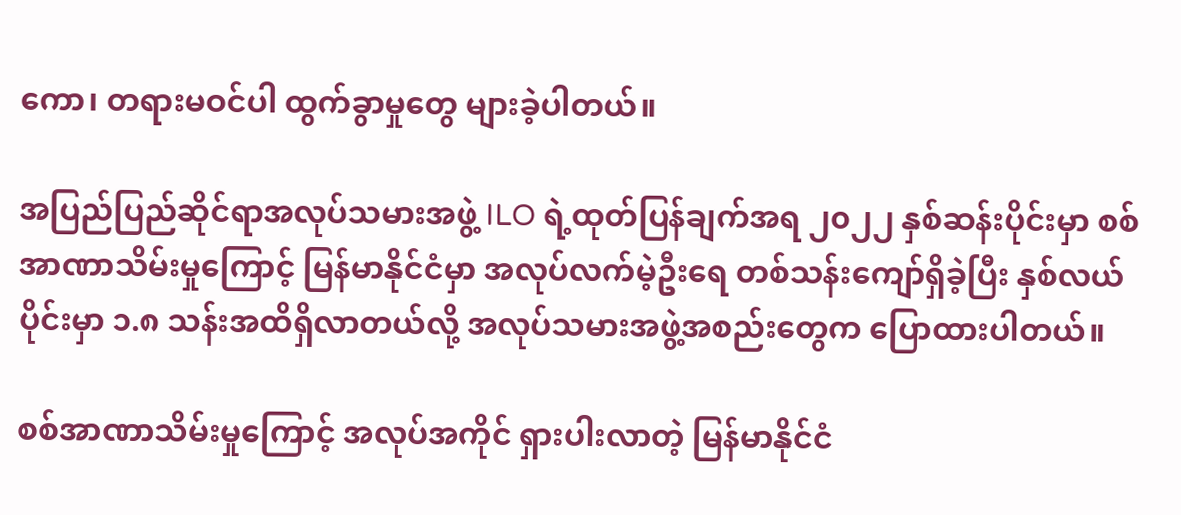ကော၊ တရားမဝင်ပါ ထွက်ခွာမှုတွေ များခဲ့ပါတယ်။

အပြည်ပြည်ဆိုင်ရာအလုပ်သမားအဖွဲ့ ILO ရဲ့ထုတ်ပြန်ချက်အရ ၂၀၂၂ နှစ်ဆန်းပိုင်းမှာ စစ်အာဏာသိမ်းမှုကြောင့် မြန်မာနိုင်ငံမှာ အလုပ်လက်မဲ့ဦးရေ တစ်သန်းကျော်ရှိခဲ့ပြီး နှစ်လယ်ပိုင်းမှာ ၁.၈ သန်းအထိရှိလာတယ်လို့ အလုပ်သမားအဖွဲ့အစည်းတွေက ပြောထားပါတယ်။

စစ်အာဏာသိမ်းမှုကြောင့် အလုပ်အကိုင် ရှားပါးလာတဲ့ မြန်မာနိုင်ငံ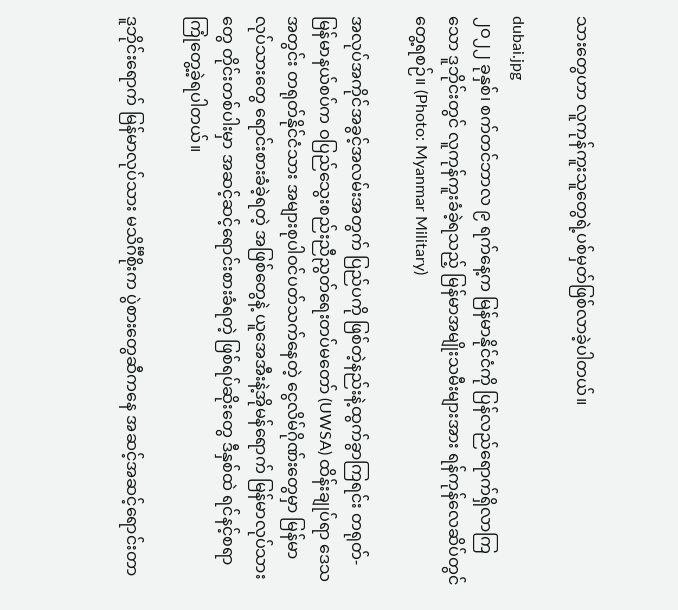သားတွေဟာ လူကုန်ကူးသူတွေရဲ့ပစ်မှတ်ဖြစ်လာခဲ့ပါတယ်။

dubai.jpg
၂ဝ၂၂ ခုနှစ်၊ စက်တင်ဘာလ ၉ ရက်နေ့က မြန်မာနိုင်ငံကို ပြန်လည်ရောက်ရှိလာကြသော ဒူဘိုင်းတွင် လူကုန်ကူးခံခဲ့ရသည့် မြန်မာအမျိုးသမီးများအား ရန်ကုန်လေဆိပ်တွင် တွေ့ရစဉ်။ (Photo: Myanmar Military)

အလုပ်အကိုင်အခွင့်အလမ်းအတွက် ပြည်ပကို ဖြစ်တဲ့နည်းနဲ့ထွက်ခွာကြရင်း တရုတ်-မြန်မာနယ်စပ်က ဝပြည်သွေးစည်းညီညွတ်ရေးတပ်မတော် (UWSA) ထိန်းချုပ်ရာ ဒေသအတွင်း တရုတ်နိုင်ငံသား အများစုပါဝင်ပတ်သက်နေတဲ့ ငွေလိမ်ဂိုဏ်းတွေမှာ မြန်မာလုပ်သားတွေ ရောင်းစားခံခဲ့ရတဲ့ အဖြစ်တွေနဲ့ ယူအေအီးနဲ့အိုမန်ရောက် မြန်မာလုပ်သားတွေ တိုင်းတစ်ပါးမှာ အဆင့်ဆင့်ရောင်းစားခံရတဲ့ ဖြစ်ရပ်ဆိုးတွေ ဒီနှစ်ထဲ ရင်နင့်စရာကြုံတွေ့ခဲ့ရပါတယ်။

ဒူဘိုင်းရောက် မြန်မာလုပ်သား မသိင်္ဂီစိုးက ပွဲစားတွေဆီကနေ အဆင့်အဆင့်ရောင်းတာ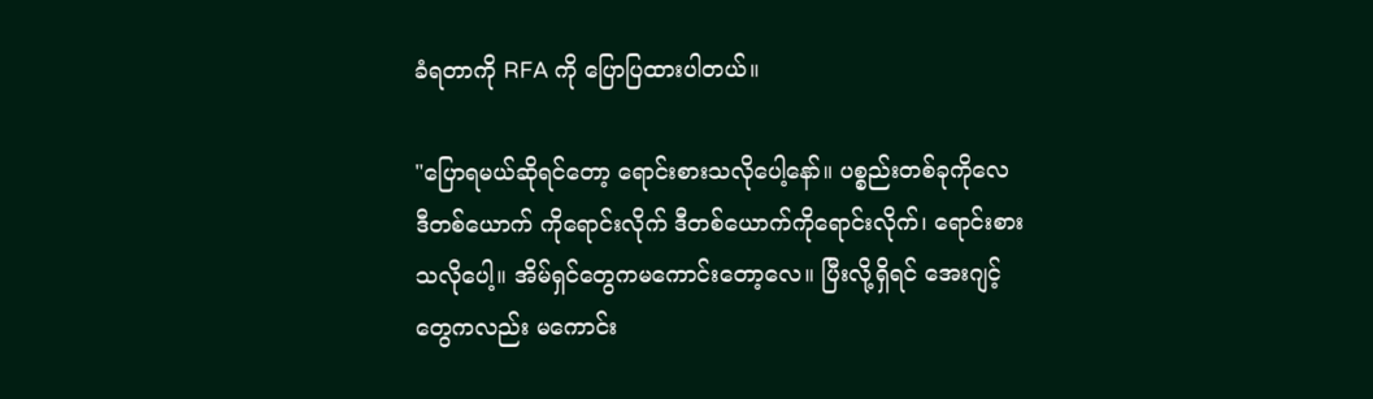ခံရတာကို RFA ကို ပြောပြထားပါတယ်။

"ပြောရမယ်ဆိုရင်တော့ ရောင်းစားသလိုပေါ့နော်။ ပစ္စည်းတစ်ခုကိုလေ ဒီတစ်ယောက် ကိုရောင်းလိုက် ဒီတစ်ယောက်ကိုရောင်းလိုက်၊ ရောင်းစားသလိုပေါ့။ အိမ်ရှင်တွေကမကောင်းတော့လေ။ ပြီးလို့ရှိရင် အေးဂျင့်တွေကလည်း မကောင်း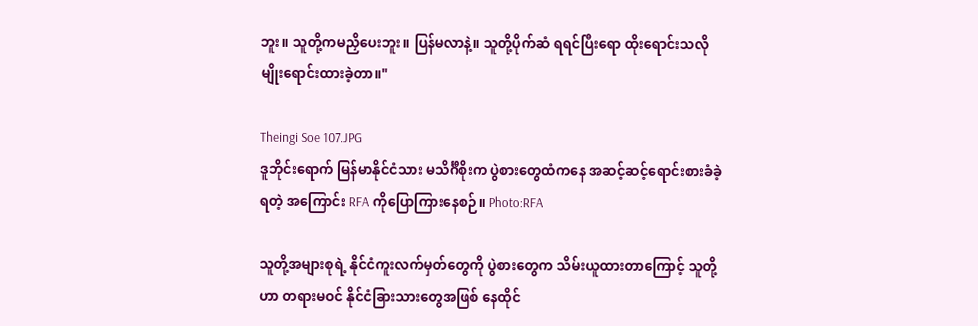ဘူး။ သူတို့ကမညှိပေးဘူး။ ပြန်မလာနဲ့။ သူတို့ပိုက်ဆံ ရရင်ပြီးရော ထိုးရောင်းသလိုမျိုးရောင်းထားခဲ့တာ။"

Theingi Soe 107.JPG
ဒူဘိုင်းရောက် မြန်မာနိုင်ငံသား မသိင်္ဂီစိုးက ပွဲစားတွေထံကနေ အဆင့်ဆင့်ရောင်းစားခံခဲ့ရတဲ့ အကြောင်း RFA ကိုပြောကြားနေစဉ်။ Photo:RFA

သူတို့အများစုရဲ့ နိုင်ငံကူးလက်မှတ်တွေကို ပွဲစားတွေက သိမ်းယူထားတာကြောင့် သူတို့ဟာ တရားမဝင် နိုင်ငံခြားသားတွေအဖြစ် နေထိုင်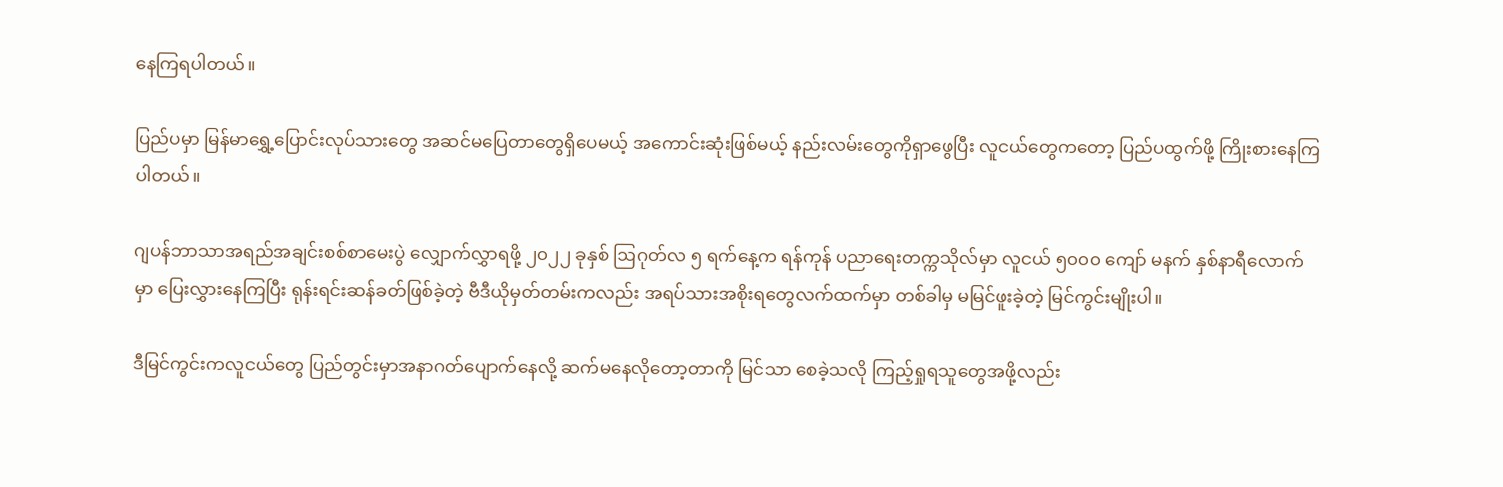နေကြရပါတယ်။

ပြည်ပမှာ မြန်မာရွှေ့ပြောင်းလုပ်သားတွေ အဆင်မပြေတာတွေရှိပေမယ့် အကောင်းဆုံးဖြစ်မယ့် နည်းလမ်းတွေကိုရှာဖွေပြီး လူငယ်တွေကတော့ ပြည်ပထွက်ဖို့ ကြိုးစားနေကြပါတယ်။

ဂျပန်ဘာသာအရည်အချင်းစစ်စာမေးပွဲ လျှောက်လွှာရဖို့ ၂၀၂၂ ခုနှစ် ဩဂုတ်လ ၅ ရက်နေ့က ရန်ကုန် ပညာရေးတက္ကသိုလ်မှာ လူငယ် ၅၀၀၀ ကျော် မနက် နှစ်နာရီလောက်မှာ ပြေးလွှားနေကြပြီး ရုန်းရင်းဆန်ခတ်ဖြစ်ခဲ့တဲ့ ဗီဒီယိုမှတ်တမ်းကလည်း အရပ်သားအစိုးရတွေလက်ထက်မှာ တစ်ခါမှ မမြင်ဖူးခဲ့တဲ့ မြင်ကွင်းမျိုးပါ။

ဒီမြင်ကွင်းကလူငယ်တွေ ပြည်တွင်းမှာအနာဂတ်ပျောက်နေလို့ ဆက်မနေလိုတော့တာကို မြင်သာ စေခဲ့သလို ကြည့်ရှုရသူတွေအဖို့လည်း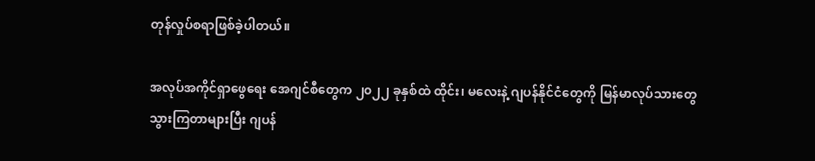တုန်လှုပ်စရာဖြစ်ခဲ့ပါတယ်။

အလုပ်အကိုင်ရှာဖွေရေး အေဂျင်စီတွေက ၂၀၂၂ ခုနှစ်ထဲ ထိုင်း၊ မလေးနဲ့ ဂျပန်နိုင်ငံတွေကို မြန်မာလုပ်သားတွေ သွားကြတာများပြီး ဂျပန်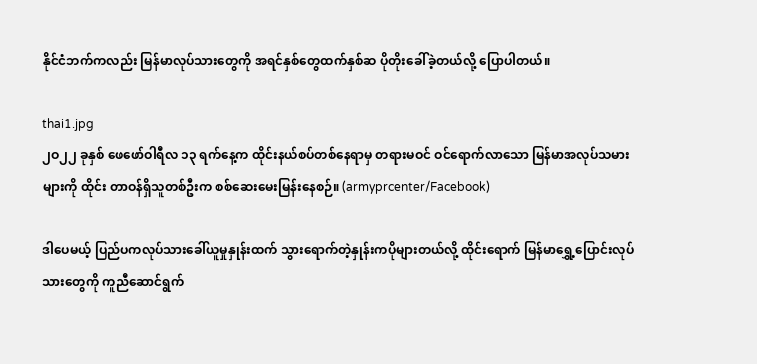နိုင်ငံဘက်ကလည်း မြန်မာလုပ်သားတွေကို အရင်နှစ်တွေထက်နှစ်ဆ ပိုတိုးခေါ်ခဲ့တယ်လို့ ပြောပါတယ်။

thai1.jpg
၂ဝ၂၂ ခုနှစ် ဖေဖော်ဝါရီလ ၁၃ ရက်နေ့က ထိုင်းနယ်စပ်တစ်နေရာမှ တရားမဝင် ဝင်ရောက်လာသော မြန်မာအလုပ်သမားများကို ထိုင်း တာဝန်ရှိသူတစ်ဦးက စစ်ဆေးမေးမြန်းနေစဉ်။ (armyprcenter/Facebook)

ဒါပေမယ့် ပြည်ပကလုပ်သားခေါ်ယူမှုနှုန်းထက် သွားရောက်တဲ့နှုန်းကပိုများတယ်လို့ ထိုင်းရောက် မြန်မာရွှေ့ပြောင်းလုပ်သားတွေကို ကူညီဆောင်ရွက်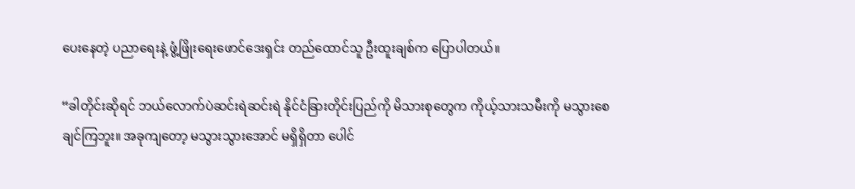ပေးနေတဲ့ ပညာရေးနဲ့ ဖွံ့ဖြိုးရေးဖောင်ဒေးရှင်း တည်ထောင်သူ ဦးထူးချစ်က ပြောပါတယ်။

“ခါတိုင်းဆိုရင် ဘယ်လောက်ပဲဆင်းရဲဆင်းရဲ နိုင်ငံခြားတိုင်းပြည်ကို မိသားစုတွေက ကိုယ့်သားသမီးကို မသွားစေချင်ကြဘူး။ အခုကျတော့ မသွားသွားအောင် မရှိရှိတာ ပေါင်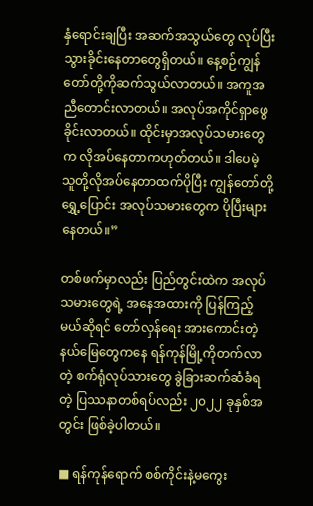နှံရောင်းချပြီး အဆက်အသွယ်တွေ လုပ်ပြီးသွားခိုင်းနေတာတွေရှိတယ်။ နေ့စဉ်ကျွန်တော်တို့ကိုဆက်သွယ်လာတယ်။ အကူအညီတောင်းလာတယ်။ အလုပ်အကိုင်ရှာဖွေခိုင်းလာတယ်။ ထိုင်းမှာအလုပ်သမားတွေက လိုအပ်နေတာကဟုတ်တယ်။ ဒါပေမဲ့ သူတို့လိုအပ်နေတာထက်ပိုပြီး ကျွန်တော်တို့ ရွှေ့ပြောင်း အလုပ်သမားတွေက ပိုပြီးများနေတယ်။”

တစ်ဖက်မှာလည်း ပြည်တွင်းထဲက အလုပ်သမားတွေရဲ့ အနေအထားကို ပြန်ကြည့်မယ်ဆိုရင် တော်လှန်ရေး အားကောင်းတဲ့ နယ်မြေတွေကနေ ရန်ကုန်မြို့ကိုတက်လာတဲ့ စက်ရုံလုပ်သားတွေ ခွဲခြားဆက်ဆံခံရတဲ့ ပြဿနာတစ်ရပ်လည်း ၂၀၂၂ ခုနှစ်အတွင်း ဖြစ်ခဲ့ပါတယ်။

■ ရန်ကုန်ရောက် စစ်ကိုင်းနဲ့မကွေး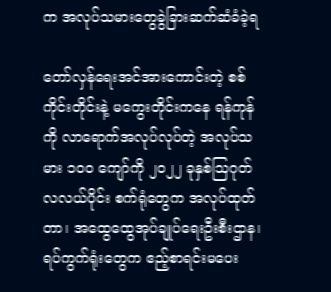က အလုပ်သမားတွေခွဲခြားဆက်ဆံခံခဲ့ရ

တော်လှန်ရေးအင်အားကောင်းတဲ့ စစ်ကိုင်းတိုင်းနဲ့ မကွေးတိုင်းကနေ ရန်ကုန်ကို လာရောက်အလုပ်လုပ်တဲ့ အလုပ်သမား ၁၀၀ ကျော်ကို ၂၀၂၂ ခုနှစ်ဩဂုတ်လလယ်ပိုင်း စက်ရုံတွေက အလုပ်ထုတ်တာ၊ အထွေထွေအုပ်ချုပ်ရေးဦးစီးဌာန၊ ရပ်ကွက်ရုံးတွေက ဧည့်စာရင်းမပေး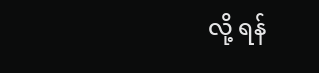လို့ ရန်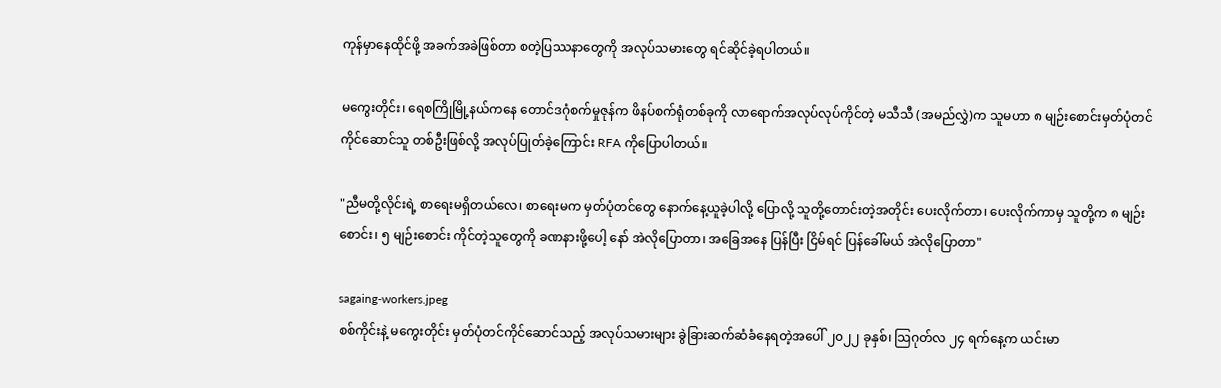ကုန်မှာနေထိုင်ဖို့ အခက်အခဲဖြစ်တာ စတဲ့ပြဿနာတွေကို အလုပ်သမားတွေ ရင်ဆိုင်ခဲ့ရပါတယ်။

မကွေးတိုင်း၊ ရေစကြိုမြို့နယ်ကနေ တောင်ဒဂုံစက်မှုဇုန်က ဖိနပ်စက်ရုံတစ်ခုကို လာရောက်အလုပ်လုပ်ကိုင်တဲ့ မသီသီ (အမည်လွှဲ)က သူမဟာ ၈ မျဉ်းစောင်းမှတ်ပုံတင်ကိုင်ဆောင်သူ တစ်ဦးဖြစ်လို့ အလုပ်ပြုတ်ခဲ့ကြောင်း RFA ကိုပြောပါတယ်။

"ညီမတို့လိုင်းရဲ့ စာရေးမရှိတယ်လေ၊ စာရေးမက မှတ်ပုံတင်တွေ နောက်နေ့ယူခဲ့ပါလို့ ပြောလို့ သူတို့တောင်းတဲ့အတိုင်း ပေးလိုက်တာ၊ ပေးလိုက်ကာမှ သူတို့က ၈ မျဉ်းစောင်း၊ ၅ မျဉ်းစောင်း ကိုင်တဲ့သူတွေကို ခဏနားဖို့ပေါ့ နော် အဲလိုပြောတာ၊ အခြေအနေ ပြန်ပြီး ငြိမ်ရင် ပြန်ခေါ်မယ် အဲလိုပြောတာ"

sagaing-workers.jpeg
စစ်ကိုင်းနဲ့ မကွေးတိုင်း မှတ်ပုံတင်ကိုင်ဆောင်သည့် အလုပ်သမားများ ခွဲခြားဆက်ဆံခံနေရတဲ့အပေါ် ၂၀၂၂ ခုနှစ်၊ သြဂုတ်လ ၂၄ ရက်နေ့က ယင်းမာ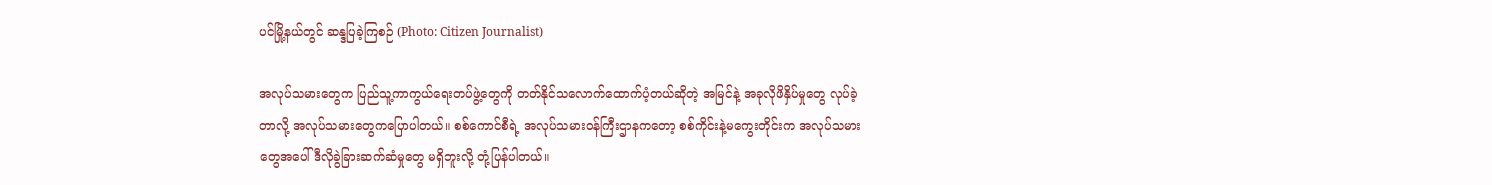ပင်မြို့နယ်တွင် ဆန္ဒပြခဲ့ကြစဉ် (Photo: Citizen Journalist)

အလုပ်သမားတွေက ပြည်သူ့ကာကွယ်ရေးတပ်ဖွဲ့တွေကို တတ်နိုင်သလောက်ထောက်ပံ့တယ်ဆိုတဲ့ အမြင်နဲ့ အခုလိုဖိနှိပ်မှုတွေ လုပ်ခဲ့တာလို့ အလုပ်သမားတွေကပြောပါတယ်။ စစ်ကောင်စီရဲ့ အလုပ်သမားဝန်ကြီးဌာနကတော့ စစ်ကိုင်းနဲ့မကွေးတိုင်းက အလုပ်သမားတွေအပေါ် ဒီလိုခွဲခြားဆက်ဆံမှုတွေ မရှိဘူးလို့ တုံ့ပြန်ပါတယ်။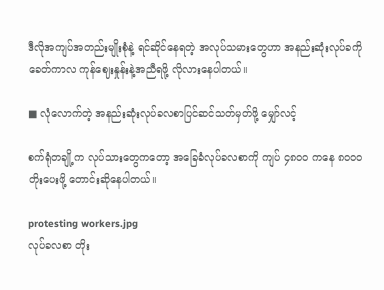ဒီလိုအကျပ်အတည်းမျိုးစုံနဲ့ ရင်ဆိုင်နေရတဲ့ အလုပ်သမားတွေဟာ အနည်းဆုံးလုပ်ခကို ခေတ်ကာလ ကုန်ဈေးနှုန်းနဲ့အညီရဖို့ လိုလားနေပါတယ်။

■ လုံလောက်တဲ့ အနည်းဆုံးလုပ်ခလစာပြင်ဆင်သတ်မှတ်ဖို့ မျှော်လင့်

စက်ရုံတချို့က လုပ်သားတွေကတော့ အခြေခံလုပ်ခလစာကို ကျပ် ၄၈၀၀ ကနေ ၈၀၀၀ တိုးပေးဖို့ တောင်းဆိုနေပါတယ်။

protesting workers.jpg
လုပ်ခလစာ တိုး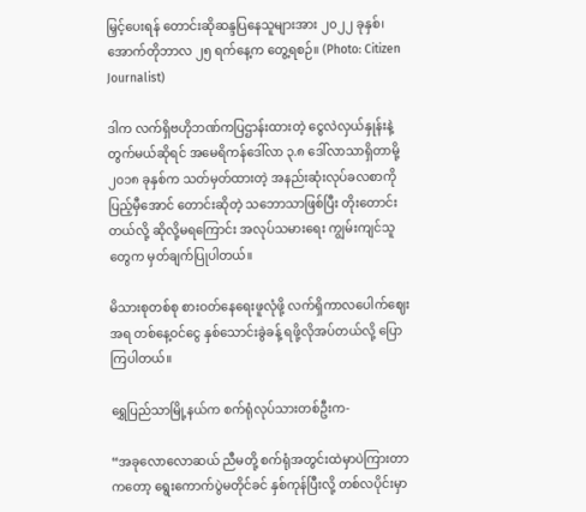မြှင့်ပေးရန် တောင်းဆိုဆန္ဒပြနေသူများအား ၂၀၂၂ ခုနှစ်၊ အောက်တိုဘာလ ၂၅ ရက်နေ့က တွေ့ရစဉ်။ (Photo: Citizen Journalist)

ဒါက လက်ရှိဗဟိုဘဏ်ကပြဌာန်းထားတဲ့ ငွေလဲလှယ်နှုန်းနဲ့ တွက်မယ်ဆိုရင် အမေရိကန်ဒေါ်လာ ၃.၈ ဒေါ်လာသာရှိတာမို့ ၂၀၁၈ ခုနှစ်က သတ်မှတ်ထားတဲ့ အနည်းဆုံးလုပ်ခလစာကို ပြည့်မှီအောင် တောင်းဆိုတဲ့ သဘောသာဖြစ်ပြီး တိုးတောင်းတယ်လို့ ဆိုလို့မရကြောင်း အလုပ်သမားရေး ကျွမ်းကျင်သူတွေက မှတ်ချက်ပြုပါတယ်။

မိသားစုတစ်စု စားဝတ်နေရေးဖူလုံဖို့ လက်ရှိကာလပေါက်ဈေးအရ တစ်နေ့ဝင်ငွေ နှစ်သောင်းခွဲခန့် ရဖို့လိုအပ်တယ်လို့ ပြောကြပါတယ်။

ရွှေပြည်သာမြို့နယ်က စက်ရုံလုပ်သားတစ်ဦးက-

“အခုလောလောဆယ် ညီမတို့ စက်ရုံအတွင်းထဲမှာပဲကြားတာကတော့ ရွေးကောက်ပွဲမတိုင်ခင် နှစ်ကုန်ပြီးလို့ တစ်လပိုင်းမှာ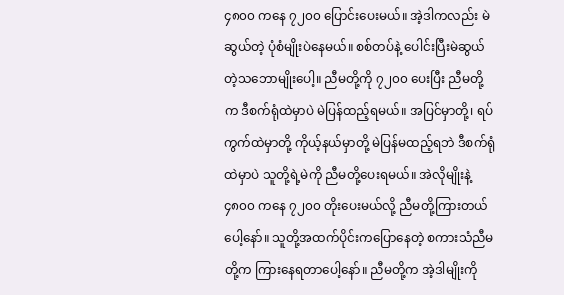၄၈၀၀ ကနေ ၇၂၀၀ ပြောင်းပေးမယ်။ အဲ့ဒါကလည်း မဲဆွယ်တဲ့ ပုံစံမျိုးပဲနေမယ်။ စစ်တပ်နဲ့ ပေါင်းပြီးမဲဆွယ်တဲ့သဘောမျိုးပေါ့။ ညီမတို့ကို ၇၂၀၀ ပေးပြီး ညီမတို့က ဒီစက်ရုံထဲမှာပဲ မဲပြန်ထည့်ရမယ်။ အပြင်မှာတို့၊ ရပ်ကွက်ထဲမှာတို့ ကိုယ့်နယ်မှာတို့ မဲပြန်မထည့်ရဘဲ ဒီစက်ရုံထဲမှာပဲ သူတို့ရဲ့မဲကို ညီမတို့ပေးရမယ်။ အဲလိုမျိုးနဲ့ ၄၈၀၀ ကနေ ၇၂၀၀ တိုးပေးမယ်လို့ ညီမတို့ကြားတယ်ပေါ့နော်။ သူတို့အထက်ပိုင်းကပြောနေတဲ့ စကားသံညီမတို့က ကြားနေရတာပေါ့နော်။ ညီမတို့က အဲ့ဒါမျိုးကို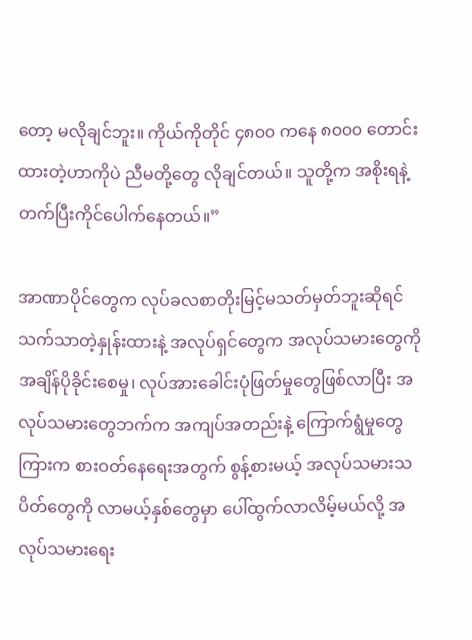တော့ မလိုချင်ဘူး။ ကိုယ်ကိုတိုင် ၄၈၀၀ ကနေ ၈၀၀၀ တောင်းထားတဲ့ဟာကိုပဲ ညီမတို့တွေ လိုချင်တယ်။ သူတို့က အစိုးရနဲ့ တက်ပြီးကိုင်ပေါက်နေတယ်။”

အာဏာပိုင်တွေက လုပ်ခလစာတိုးမြင့်မသတ်မှတ်ဘူးဆိုရင် သက်သာတဲ့နှုန်းထားနဲ့ အလုပ်ရှင်တွေက အလုပ်သမားတွေကို အချိန်ပိုခိုင်းစေမှု၊ လုပ်အားခေါင်းပုံဖြတ်မှုတွေဖြစ်လာပြီး အလုပ်သမားတွေဘက်က အကျပ်အတည်းနဲ့ ကြောက်ရွံမှုတွေကြားက စားဝတ်နေရေးအတွက် စွန့်စားမယ့် အလုပ်သမားသပိတ်တွေကို လာမယ့်နှစ်တွေမှာ ပေါ်ထွက်လာလိမ့်မယ်လို့ အလုပ်သမားရေး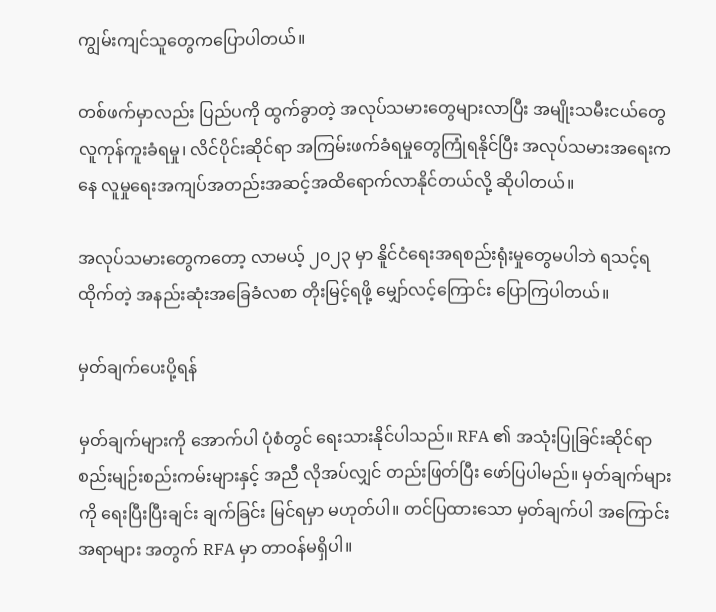ကျွမ်းကျင်သူတွေကပြောပါတယ်။

တစ်ဖက်မှာလည်း ပြည်ပကို ထွက်ခွာတဲ့ အလုပ်သမားတွေများလာပြီး အမျိုးသမီးငယ်တွေ လူကုန်ကူးခံရမှု၊ လိင်ပိုင်းဆိုင်ရာ အကြမ်းဖက်ခံရမှုတွေကြုံရနိုင်ပြီး အလုပ်သမားအရေးကနေ လူမှုရေးအကျပ်အတည်းအဆင့်အထိရောက်လာနိုင်တယ်လို့ ဆိုပါတယ်။

အလုပ်သမားတွေကတော့ လာမယ့် ၂၀၂၃ မှာ နိူင်ငံရေးအရစည်းရုံးမှုတွေမပါဘဲ ရသင့်ရထိုက်တဲ့ အနည်းဆုံးအခြေခံလစာ တိုးမြင့်ရဖို့ မျှော်လင့်ကြောင်း ပြောကြပါတယ်။

မှတ်ချက်ပေးပို့ရန်

မှတ်ချက်များကို အောက်ပါ ပုံစံတွင် ရေးသားနိုင်ပါသည်။ RFA ၏ အသုံးပြုခြင်းဆိုင်ရာ စည်းမျဉ်းစည်းကမ်းများနှင့် အညီ လိုအပ်လျှင် တည်းဖြတ်ပြီး ဖော်ပြပါမည်။ မှတ်ချက်များကို ရေးပြီးပြီးချင်း ချက်ခြင်း မြင်ရမှာ မဟုတ်ပါ။ တင်ပြထားသော မှတ်ချက်ပါ အကြောင်းအရာများ အတွက် RFA မှာ တာဝန်မရှိပါ။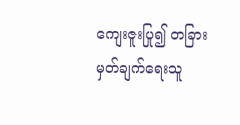ကျေးဇူးပြု၍ တခြား မှတ်ချက်ရေးသူ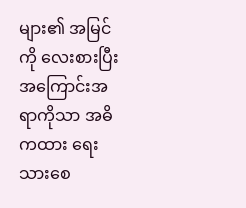များ၏ အမြင်ကို လေးစားပြီး အကြောင်းအရာကိုသာ အဓိကထား ရေးသားစေ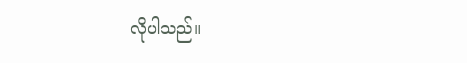လိုပါသည်။